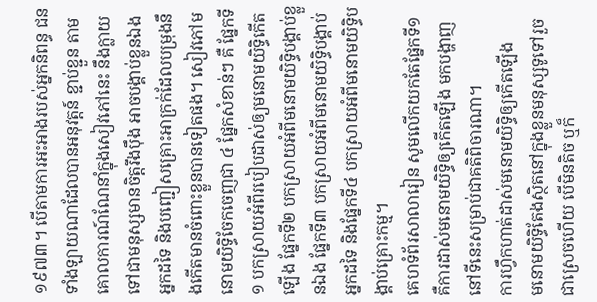១៩៧៣។ បើតាមការអះអាងរបស់អ្នកនិពន្ធ ជនទាំងឡាយណាដែលបានអនុវត្តន៍ ខ្ជាប់ខ្ជួន តាមគោលការណ៍ណែនាំក្នុងសៀវភៅនេះ នឹងក្លាយទៅជាមនុស្សមានចិត្តរឹងប៉ឹង អាចបង្គាប់ខ្លួនឯង អ្នកដទៃ និងបញ្ជៀសគ្រោះអាក្រក់ដែលបម្រុងនឹងកើតមានចំពោះខ្លួនបានទៀតផង។ សៀវភៅមនោមយិទ្ធិចែកចេញជា ៤ ផ្នែកសំខាន់ៗ គឺ ផ្នែកទី១ បកស្រាយអំពីរបៀបដាស់ឲ្យមនោមយិទ្ធិកើតឡើង ផ្នែកទី២ បកស្រាយអំពីមនោមយិទ្ធិបង្គាប់ខ្លួនឯង ផ្នែកទី៣ បកស្រាយអំពីមនោមយិទ្ធិបង្គាប់អ្នកដទៃ និងផ្នែកទី៤ បកស្រាយអំពីមនោមយិទ្ធិបង្គាប់គ្រោះកម្ម។
គេហទំព័រសាលារៀន សូមលើកយកតែផ្នែកទី១ គឺការដាស់មនោមយិទ្ធិឲ្យកើតឡើង មកបង្ហាញនៅទីនេះសម្រាប់ជាគតិពិចារណា។
ការហ្វឹកហាត់ដាស់មនោមយិទ្ធិឲ្យកើតឡើង
មនោមយិទ្ធិតែងស្ថិតនៅក្នុងខ្លួនមនុស្សទូទៅរួចជាស្រេចហើយ បើមិនតិច ឬក៏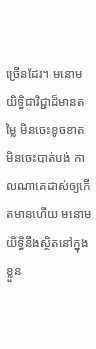ច្រើនដែរ។ មនោមយិទ្ធិជាវិជ្ជាដ៏មានតម្លៃ មិនចេះខូចខាត មិនចេះបាត់បង់ កាលណាគេដាស់ឲ្យកើតមានហើយ មនោមយិទ្ធិនឹងស្ថិតនៅក្នុងខ្លួន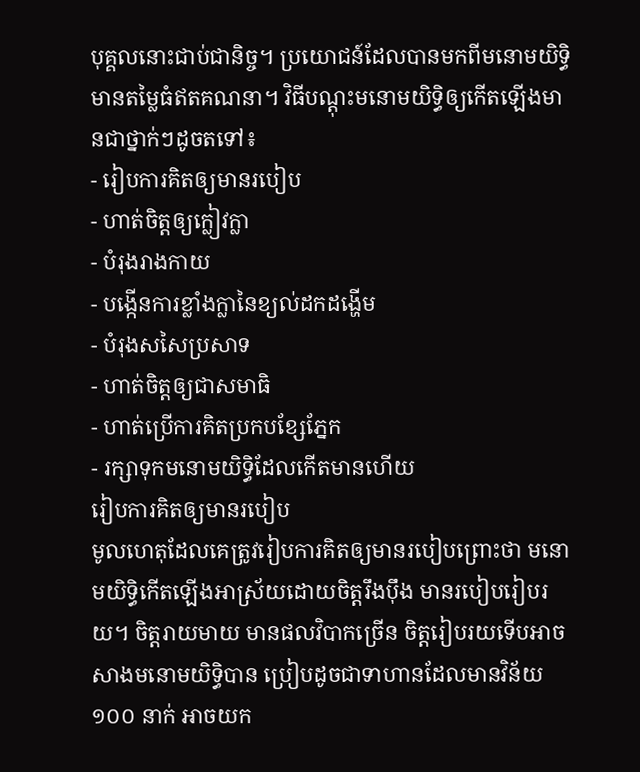បុគ្គលនោះជាប់ជានិច្ច។ ប្រយោជន៍ដែលបានមកពីមនោមយិទ្ធិ មានតម្លៃធំឥតគណនា។ វិធីបណ្តុះមនោមយិទ្ធិឲ្យកើតឡើងមានជាថ្នាក់ៗដូចតទៅ៖
- រៀបការគិតឲ្យមានរបៀប
- ហាត់ចិត្តឲ្យក្លៀវក្លា
- បំរុងរាងកាយ
- បង្កើនការខ្លាំងក្លានៃខ្យល់ដកដង្ហើម
- បំរុងសសៃប្រសាទ
- ហាត់ចិត្តឲ្យជាសមាធិ
- ហាត់ប្រើការគិតប្រកបខ្សែភ្នែក
- រក្សាទុកមនោមយិទ្ធិដែលកើតមានហើយ
រៀបការគិតឲ្យមានរបៀប
មូលហេតុដែលគេត្រូវរៀបការគិតឲ្យមានរបៀបព្រោះថា មនោមយិទ្ធិកើតឡើងអាស្រ័យដោយចិត្តរឹងប៉ឹង មានរបៀបរៀបរយ។ ចិត្តរាយមាយ មានផលវិបាកច្រើន ចិត្តរៀបរយទើបអាចសាងមនោមយិទ្ធិបាន ប្រៀបដូចជាទាហានដែលមានវិន័យ ១០០ នាក់ អាចយក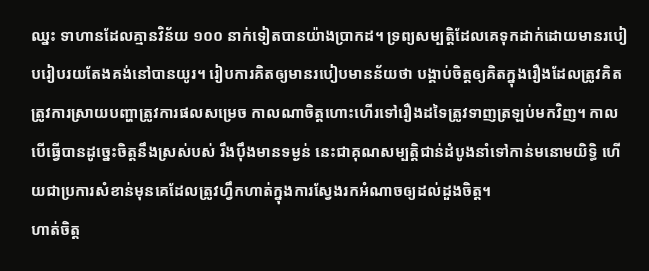ឈ្នះ ទាហានដែលគ្មានវិន័យ ១០០ នាក់ទៀតបានយ៉ាងប្រាកដ។ ទ្រព្យសម្បត្តិដែលគេទុកដាក់ដោយមានរបៀបរៀបរយតែងគង់នៅបានយូរ។ រៀបការគិតឲ្យមានរបៀបមានន័យថា បង្គាប់ចិត្តឲ្យគិតក្នុងរឿងដែលត្រូវគិត ត្រូវការស្រាយបញ្ហាត្រូវការផលសម្រេច កាលណាចិត្តហោះហើរទៅរឿងដទៃត្រូវទាញត្រឡប់មកវិញ។ កាលបើធ្វើបានដូច្នេះចិត្តនឹងស្រស់បស់ រឹងប៉ឹងមានទម្ងន់ នេះជាគុណសម្បត្តិជាន់ដំបូងនាំទៅកាន់មនោមយិទ្ធិ ហើយជាប្រការសំខាន់មុនគេដែលត្រូវហ្វឹកហាត់ក្នុងការស្វែងរកអំណាចឲ្យដល់ដួងចិត្ត។
ហាត់ចិត្ត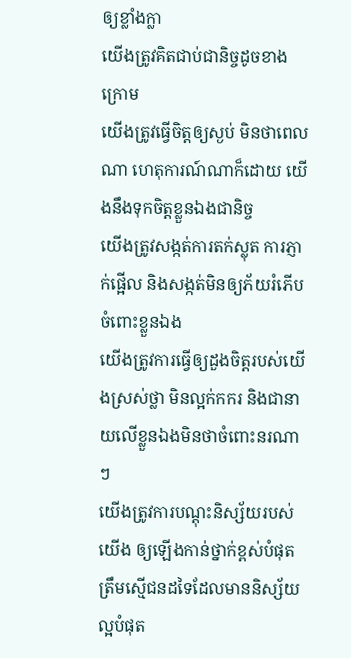ឲ្យខ្លាំងក្លា
យើងត្រូវគិតជាប់ជានិច្ចដូចខាងក្រោម
យើងត្រូវធ្វើចិត្តឲ្យស្ងប់ មិនថាពេលណា ហេតុការណ៍ណាក៏ដោយ យើងនឹងទុកចិត្តខ្លួនឯងជានិច្ច
យើងត្រូវសង្កត់ការតក់ស្លុត ការភ្ញាក់ផ្អើល និងសង្កត់មិនឲ្យភ័យរំភើបចំពោះខ្លួនឯង
យើងត្រូវការធ្វើឲ្យដួងចិត្តរបស់យើងស្រស់ថ្លា មិនល្អក់កករ និងជានាយលើខ្លួនឯងមិនថាចំពោះនរណាៗ
យើងត្រូវការបណ្តុះនិស្ស័យរបស់យើង ឲ្យឡើងកាន់ថ្នាក់ខ្ពស់បំផុត ត្រឹមស្មើជនដទៃដែលមាននិស្ស័យល្អបំផុត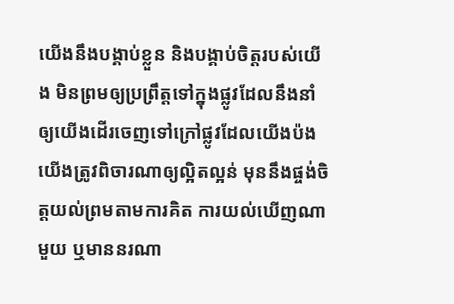យើងនឹងបង្គាប់ខ្លួន និងបង្គាប់ចិត្តរបស់យើង មិនព្រមឲ្យប្រព្រឹត្តទៅក្នុងផ្លូវដែលនឹងនាំឲ្យយើងដើរចេញទៅក្រៅផ្លូវដែលយើងប៉ង
យើងត្រូវពិចារណាឲ្យល្អិតល្អន់ មុននឹងផ្ចង់ចិត្តយល់ព្រមតាមការគិត ការយល់ឃើញណាមួយ ឬមាននរណា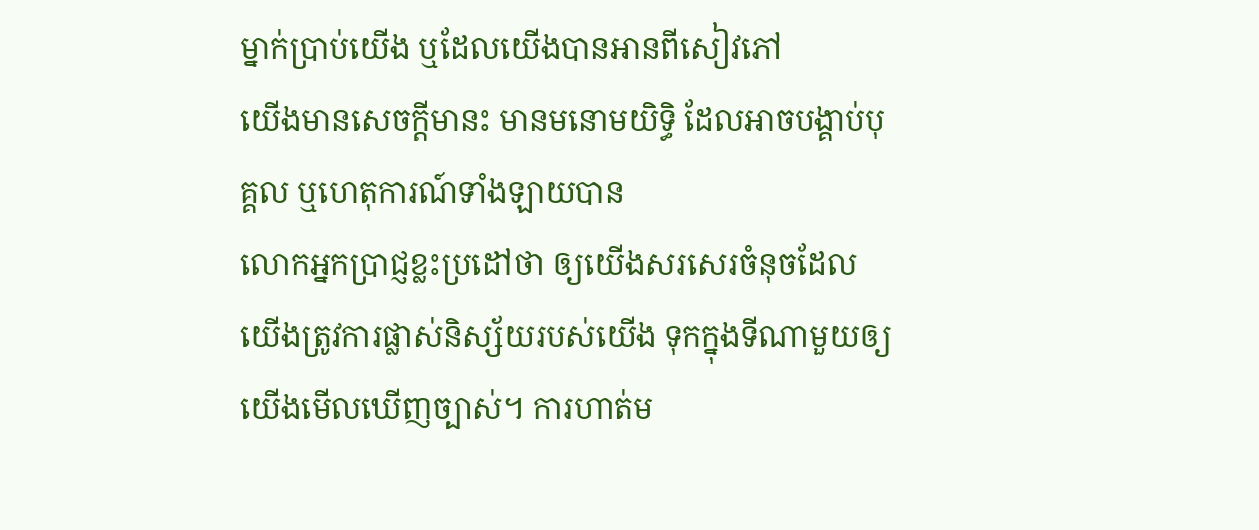ម្នាក់ប្រាប់យើង ឬដែលយើងបានអានពីសៀវភៅ
យើងមានសេចក្តីមានះ មានមនោមយិទ្ធិ ដែលអាចបង្គាប់បុគ្គល ឬហេតុការណ៍ទាំងឡាយបាន
លោកអ្នកប្រាជ្ញខ្លះប្រដៅថា ឲ្យយើងសរសេរចំនុចដែលយើងត្រូវការផ្លាស់និស្ស័យរបស់យើង ទុកក្នុងទីណាមួយឲ្យយើងមើលឃើញច្បាស់។ ការហាត់ម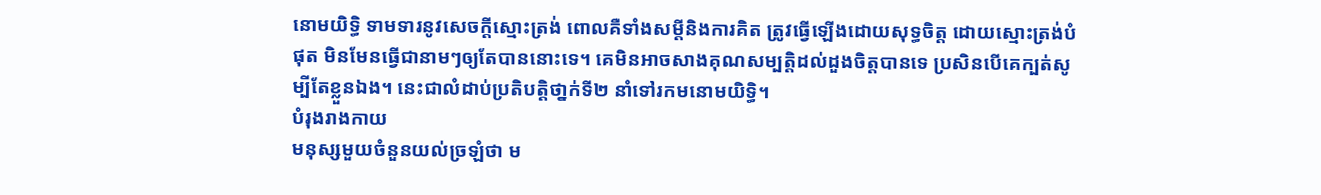នោមយិទ្ធិ ទាមទារនូវសេចក្តីស្មោះត្រង់ ពោលគឺទាំងសម្តីនិងការគិត ត្រូវធ្វើឡើងដោយសុទ្ធចិត្ត ដោយស្មោះត្រង់បំផុត មិនមែនធ្វើជានាមៗឲ្យតែបាននោះទេ។ គេមិនអាចសាងគុណសម្បត្តិដល់ដួងចិត្តបានទេ ប្រសិនបើគេក្បត់សូម្បីតែខ្លួនឯង។ នេះជាលំដាប់ប្រតិបត្តិថា្នក់ទី២ នាំទៅរកមនោមយិទ្ធិ។
បំរុងរាងកាយ
មនុស្សមួយចំនួនយល់ច្រឡំថា ម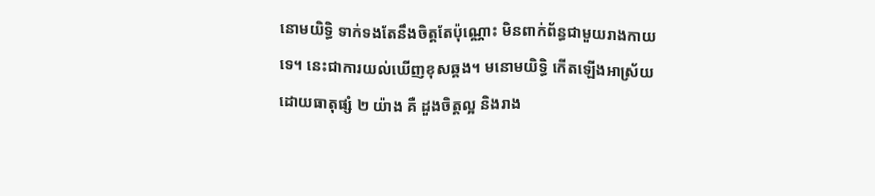នោមយិទ្ធិ ទាក់ទងតែនឹងចិត្តតែប៉ុណ្ណោះ មិនពាក់ព័ន្ធជាមួយរាងកាយទេ។ នេះជាការយល់ឃើញខុសឆ្គង។ មនោមយិទ្ធិ កើតឡើងអាស្រ័យដោយធាតុផ្សំ ២ យ៉ាង គឺ ដួងចិត្តល្អ និងរាង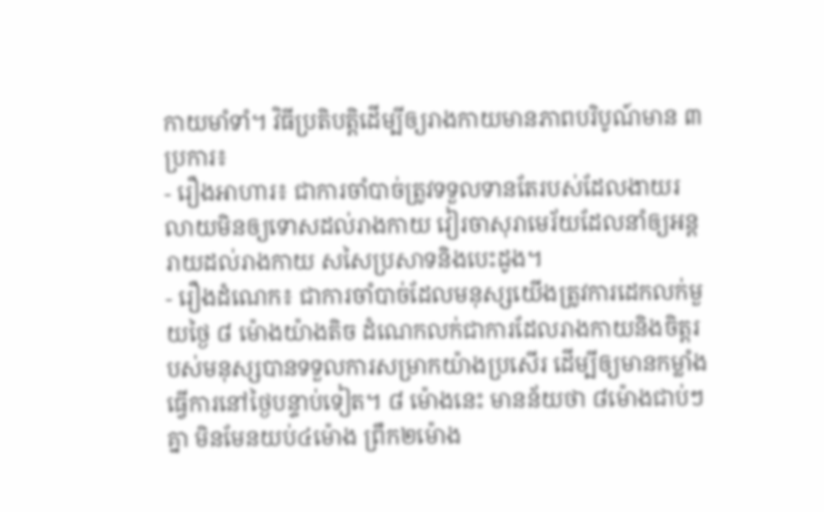កាយមាំទាំ។ វិធីប្រតិបត្តិដើម្បីឲ្យរាងកាយមានភាពបរិបូណ៍មាន ៣ ប្រការ៖
- រឿងអាហារ៖ ជាការចាំបាច់ត្រូវទទួលទានតែរបស់ដែលងាយរលាយមិនឲ្យទោសដល់រាងកាយ វៀរចាសុរាមេរ័យដែលនាំឲ្យអន្តរាយដល់រាងកាយ សសៃប្រសាទនិងបេះដូង។
- រឿងដំណេក៖ ជាការចាំបាច់ដែលមនុស្សយើងត្រូវការដេកលក់មួយថ្ងៃ ៨ ម៉ោងយ៉ាងតិច ដំណេកលក់ជាការដែលរាងកាយនិងចិត្តរបស់មនុស្សបានទទួលការសម្រាកយ៉ាងប្រសើរ ដើម្បីឲ្យមានកម្លាំងធ្វើការនៅថ្ងៃបន្ទាប់ទៀត។ ៨ ម៉ោងនេះ មានន័យថា ៨ម៉ោងជាប់ៗគ្នា មិនមែនយប់៤ម៉ោង ព្រឹក២ម៉ោង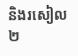និងរសៀល២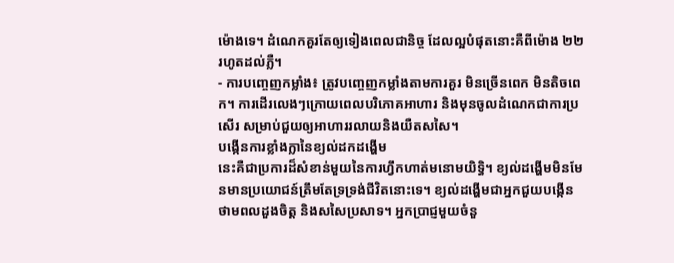ម៉ោងទេ។ ដំណេកគួរតែឲ្យទៀងពេលជានិច្ច ដែលល្អបំផុតនោះគឺពីម៉ោង ២២ រហូតដល់ភ្លឺ។
- ការបញ្ចេញកម្លាំង៖ ត្រូវបញ្ចេញកម្លាំងតាមការគួរ មិនច្រើនពេក មិនតិចពេក។ ការដើរលេងៗក្រោយពេលបរិភោគអាហារ និងមុនចូលដំណេកជាការប្រសើរ សម្រាប់ជួយឲ្យអាហាររលាយនិងយឺតសសៃ។
បង្កើនការខ្លាំងក្លានៃខ្យល់ដកដង្ហើម
នេះគឺជាប្រការដ៏សំខាន់មួយនៃការហ្វឹកហាត់មនោមយិទ្ធិ។ ខ្យល់ដង្ហើមមិនមែនមានប្រយោជន៍ត្រឹមតែទ្រទ្រង់ជីវិតនោះទេ។ ខ្យល់ដង្ហើមជាអ្នកជួយបង្កើនថាមពលដួងចិត្ត និងសសៃប្រសាទ។ អ្នកប្រាជ្ញមួយចំនួ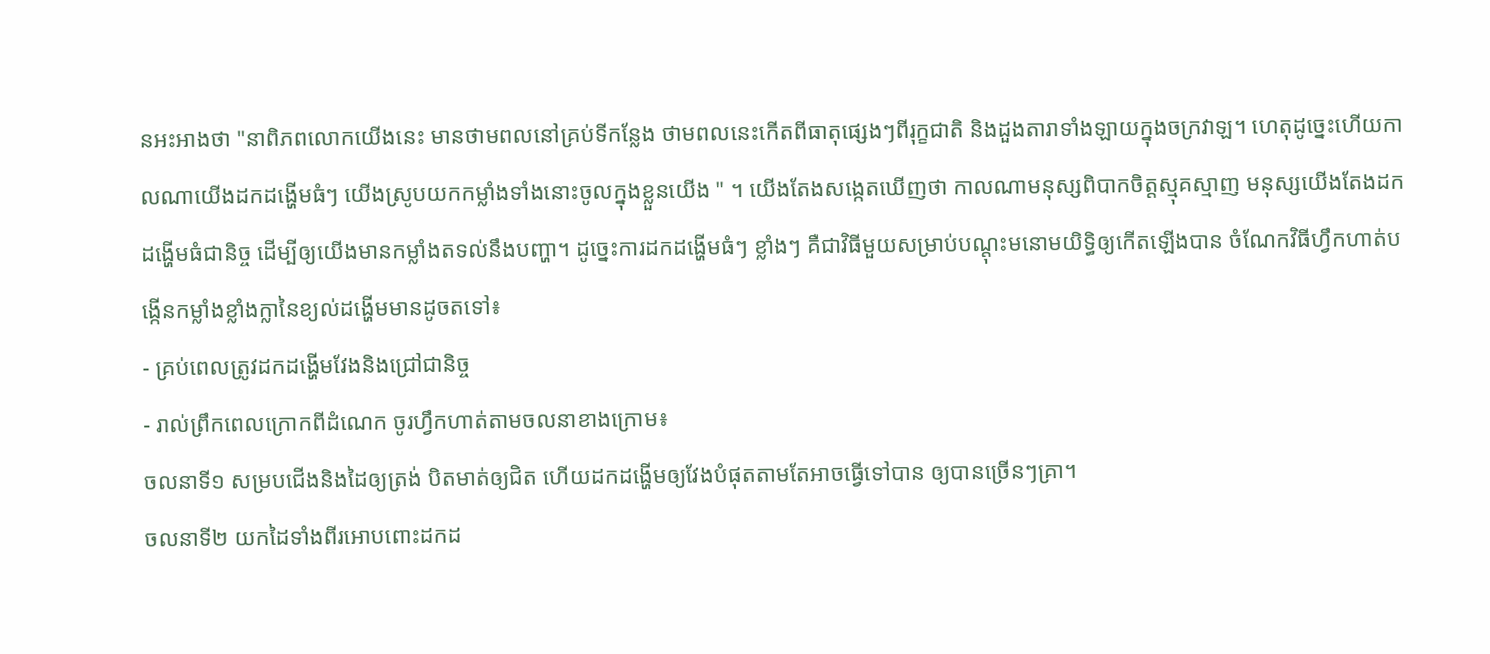នអះអាងថា "នាពិភពលោកយើងនេះ មានថាមពលនៅគ្រប់ទីកន្លែង ថាមពលនេះកើតពីធាតុផ្សេងៗពីរុក្ខជាតិ និងដួងតារាទាំងឡាយក្នុងចក្រវាឡ។ ហេតុដូច្នេះហើយកាលណាយើងដកដង្ហើមធំៗ យើងស្រូបយកកម្លាំងទាំងនោះចូលក្នុងខ្លួនយើង " ។ យើងតែងសង្កេតឃើញថា កាលណាមនុស្សពិបាកចិត្តស្មុគស្មាញ មនុស្សយើងតែងដកដង្ហើមធំជានិច្ច ដើម្បីឲ្យយើងមានកម្លាំងតទល់នឹងបញ្ហា។ ដូច្នេះការដកដង្ហើមធំៗ ខ្លាំងៗ គឺជាវិធីមួយសម្រាប់បណ្តុះមនោមយិទ្ធិឲ្យកើតឡើងបាន ចំណែកវិធីហ្វឹកហាត់បង្កើនកម្លាំងខ្លាំងក្លានៃខ្យល់ដង្ហើមមានដូចតទៅ៖
- គ្រប់ពេលត្រូវដកដង្ហើមវែងនិងជ្រៅជានិច្ច
- រាល់ព្រឹកពេលក្រោកពីដំណេក ចូរហ្វឹកហាត់តាមចលនាខាងក្រោម៖
ចលនាទី១ សម្របជើងនិងដៃឲ្យត្រង់ បិតមាត់ឲ្យជិត ហើយដកដង្ហើមឲ្យវែងបំផុតតាមតែអាចធ្វើទៅបាន ឲ្យបានច្រើនៗគ្រា។
ចលនាទី២ យកដៃទាំងពីរអោបពោះដកដ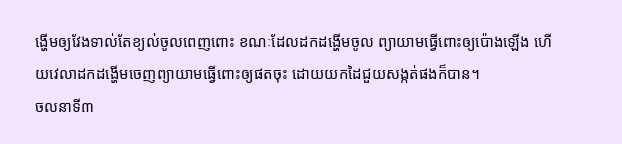ង្ហើមឲ្យវែងទាល់តែខ្យល់ចូលពេញពោះ ខណៈដែលដកដង្ហើមចូល ព្យាយាមធ្វើពោះឲ្យប៉ោងឡើង ហើយវេលាដកដង្ហើមចេញព្យាយាមធ្វើពោះឲ្យផតចុះ ដោយយកដៃជួយសង្កត់ផងក៏បាន។
ចលនាទី៣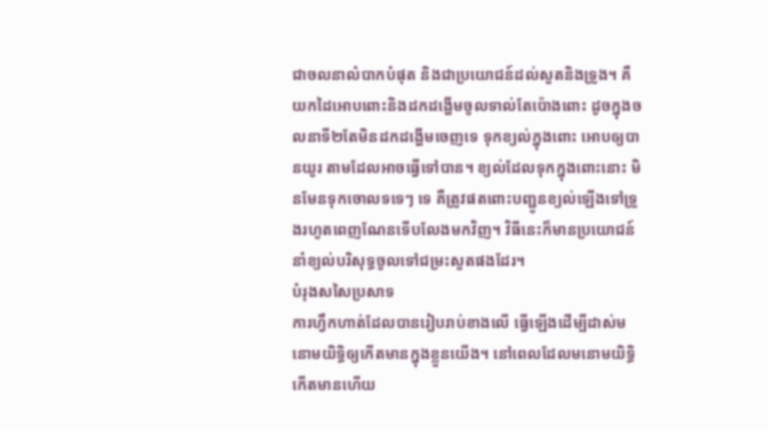ជាចលនាលំបាកបំផុត និងជាប្រយោជន៍ដល់សួតនិងទ្រូង។ គឺយកដៃអោបពោះនិងដកដង្ហើមចូលទាល់តែប៉ោងពោះ ដូចក្នុងចលនាទី២តែមិនដកដង្ហើមចេញទេ ទុកខ្យល់ក្នុងពោះ អោបឲ្យបានយូរ តាមដែលអាចធ្វើទៅបាន។ ខ្យល់ដែលទុកក្នុងពោះនោះ មិនមែនទុកចោលទទេៗ ទេ គឺត្រូវផតពោះបញ្ជូនខ្យល់ឡើងទៅទ្រូងរហូតពេញណែនទើបលែងមកវិញ។ វិធីនេះក៏មានប្រយោជន៍នាំខ្យល់បរិសុទ្ធចូលទៅជម្រះសួតផងដែរ។
បំរុងសសៃប្រសាទ
ការហ្វឹកហាត់ដែលបានរៀបរាប់ខាងលើ ធ្វើឡើងដើម្បីដាស់មនោមយិទ្ធិឲ្យកើតមានក្នុងខ្លួនយើង។ នៅពេលដែលមនោមយិទ្ធិកើតមានហើយ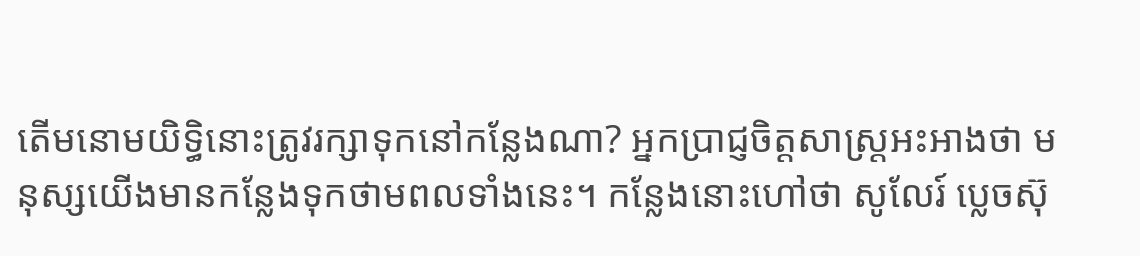តើមនោមយិទ្ធិនោះត្រូវរក្សាទុកនៅកន្លែងណា? អ្នកប្រាជ្ញចិត្តសាស្ត្រអះអាងថា មនុស្សយើងមានកន្លែងទុកថាមពលទាំងនេះ។ កន្លែងនោះហៅថា សូលែរ៍ ប្លេចស៊ុ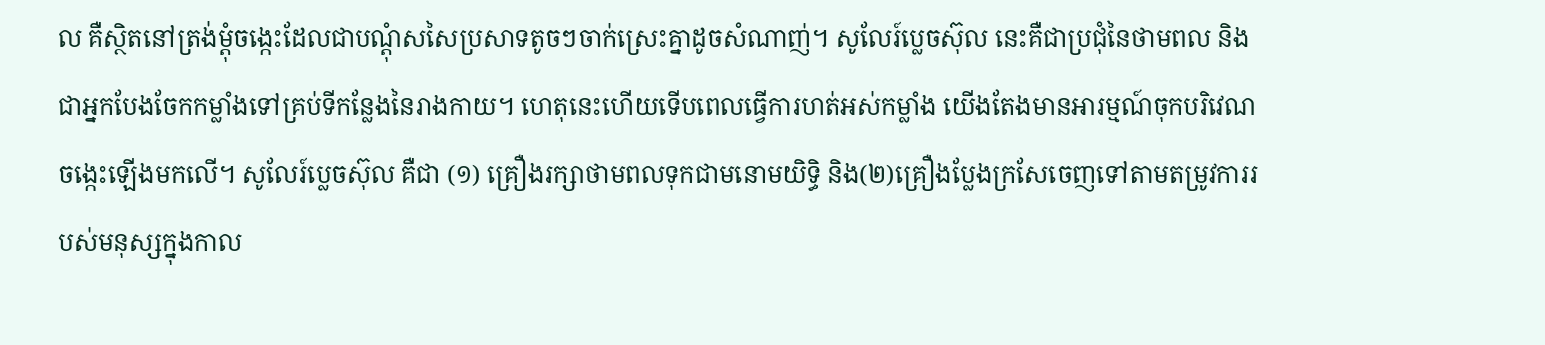ល គឺស្ថិតនៅត្រង់ម្តុំចង្កេះដែលជាបណ្តុំសសៃប្រសាទតូចៗចាក់ស្រេះគ្នាដូចសំណាញ់។ សូលែរ៍ប្លេចស៊ុល នេះគឺជាប្រជុំនៃថាមពល និងជាអ្នកបែងចែកកម្លាំងទៅគ្រប់ទីកន្លែងនៃរាងកាយ។ ហេតុនេះហើយទើបពេលធ្វើការហត់អស់កម្លាំង យើងតែងមានអារម្មណ៍ចុកបរិវេណចង្កេះឡើងមកលើ។ សូលែរ៍ប្លេចស៊ុល គឺជា (១) គ្រឿងរក្សាថាមពលទុកជាមនោមយិទ្ធិ និង(២)គ្រឿងប្លែងក្រសែចេញទៅតាមតម្រូវការរបស់មនុស្សក្នុងកាល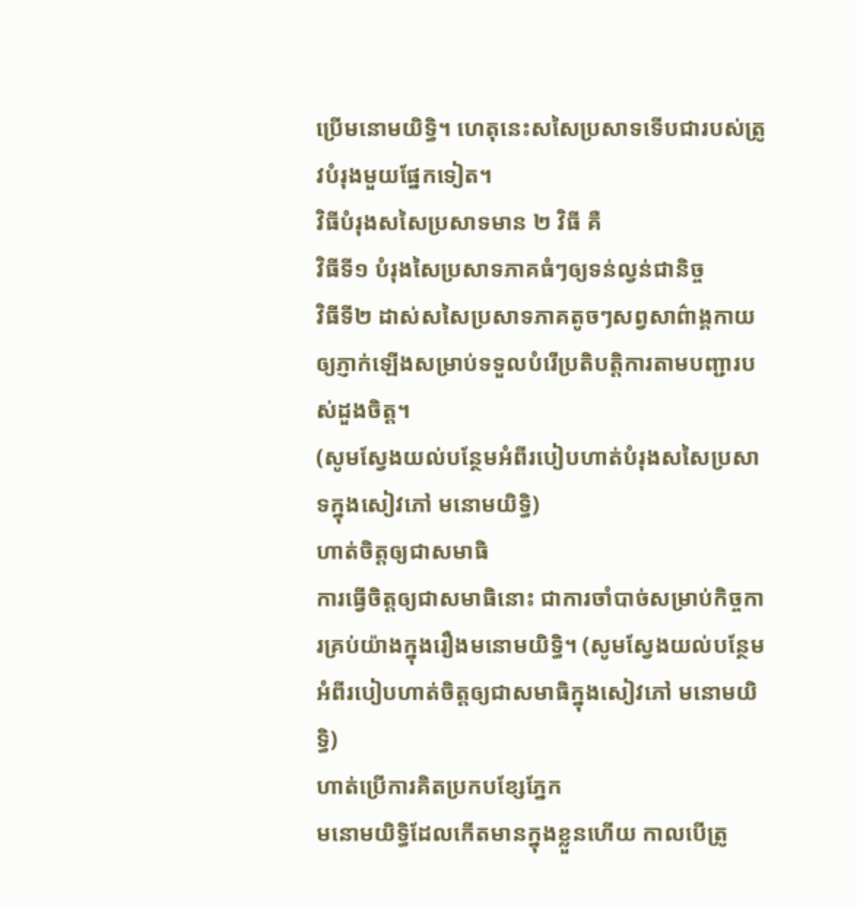ប្រើមនោមយិទ្ធិ។ ហេតុនេះសសៃប្រសាទទើបជារបស់ត្រូវបំរុងមួយផ្នែកទៀត។
វិធីបំរុងសសៃប្រសាទមាន ២ វិធី គឺ
វិធីទី១ បំរុងសៃប្រសាទភាគធំៗឲ្យទន់ល្វន់ជានិច្ច
វិធីទី២ ដាស់សសៃប្រសាទភាគតូចៗសព្វសាព៌ាង្គកាយឲ្យភ្ញាក់ឡើងសម្រាប់ទទួលបំរើប្រតិបត្តិការតាមបញ្ជារបស់ដួងចិត្ត។
(សូមស្វែងយល់បន្ថែមអំពីរបៀបហាត់បំរុងសសៃប្រសាទក្នុងសៀវភៅ មនោមយិទ្ធិ)
ហាត់ចិត្តឲ្យជាសមាធិ
ការធ្វើចិត្តឲ្យជាសមាធិនោះ ជាការចាំបាច់សម្រាប់កិច្ចការគ្រប់យ៉ាងក្នុងរឿងមនោមយិទ្ធិ។ (សូមស្វែងយល់បន្ថែមអំពីរបៀបហាត់ចិត្តឲ្យជាសមាធិក្នុងសៀវភៅ មនោមយិទ្ធិ)
ហាត់ប្រើការគិតប្រកបខ្សែភ្នែក
មនោមយិទ្ធិដែលកើតមានក្នុងខ្លួនហើយ កាលបើត្រូ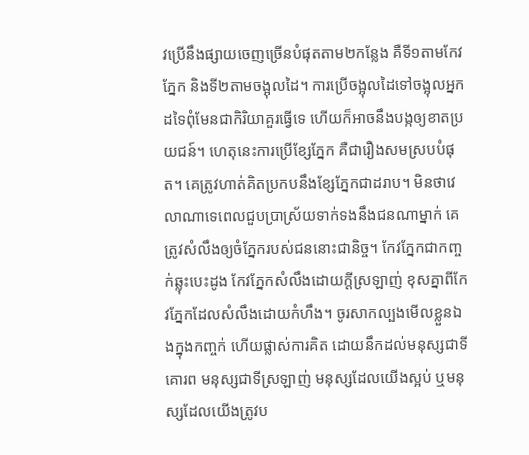វប្រើនឹងផ្សាយចេញច្រើនបំផុតតាម២កន្លែង គឺទី១តាមកែវភ្នែក និងទី២តាមចង្អុលដៃ។ ការប្រើចង្អុលដៃទៅចង្អុលអ្នកដទៃពុំមែនជាកិរិយាគួរធ្វើទេ ហើយក៏អាចនឹងបង្កឲ្យខាតប្រយជន៍។ ហេតុនេះការប្រើខ្សែភ្នែក គឺជារឿងសមស្របបំផុត។ គេត្រូវហាត់គិតប្រកបនឹងខ្សែភ្នែកជាដរាប។ មិនថាវេលាណាទេពេលជួបប្រាស្រ័យទាក់ទងនឹងជនណាម្នាក់ គេត្រូវសំលឹងឲ្យចំភ្នែករបស់ជននោះជានិច្ច។ កែវភ្នែកជាកញ្ចក់ឆ្លុះបេះដូង កែវភ្នែកសំលឹងដោយក្តីស្រឡាញ់ ខុសគ្នាពីកែវភ្នែកដែលសំលឹងដោយកំហឹង។ ចូរសាកល្បងមើលខ្លួនឯងក្នុងកញ្ចក់ ហើយផ្លាស់ការគិត ដោយនឹកដល់មនុស្សជាទីគោរព មនុស្សជាទីស្រឡាញ់ មនុស្សដែលយើងស្អប់ ឬមនុស្សដែលយើងត្រូវប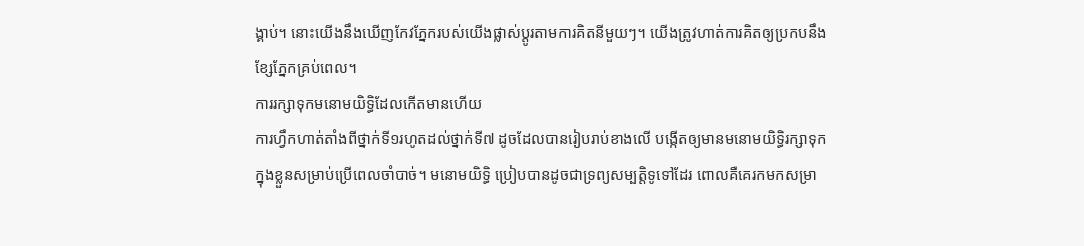ង្គាប់។ នោះយើងនឹងឃើញកែវភ្នែករបស់យើងផ្លាស់ប្តូរតាមការគិតនីមួយៗ។ យើងត្រូវហាត់ការគិតឲ្យប្រកបនឹងខ្សែភ្នែកគ្រប់ពេល។
ការរក្សាទុកមនោមយិទ្ធិដែលកើតមានហើយ
ការហ្វឹកហាត់តាំងពីថ្នាក់ទី១រហូតដល់ថ្នាក់ទី៧ ដូចដែលបានរៀបរាប់ខាងលើ បង្កើតឲ្យមានមនោមយិទ្ធិរក្សាទុកក្នុងខ្លួនសម្រាប់ប្រើពេលចាំបាច់។ មនោមយិទ្ធិ ប្រៀបបានដូចជាទ្រព្យសម្បត្តិទូទៅដែរ ពោលគឺគេរកមកសម្រា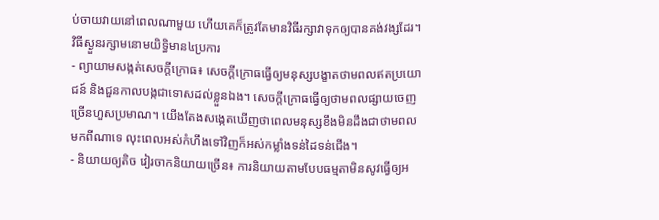ប់ចាយវាយនៅពេលណាមួយ ហើយគេក៏ត្រូវតែមានវិធីរក្សាវាទុកឲ្យបានគង់វង្សដែរ។
វិធីស្ងួនរក្សាមនោមយិទ្ធិមាន៤ប្រការ
- ព្យាយាមសង្កត់សេចក្តីក្រោធ៖ សេចក្តីក្រោធធ្វើឲ្យមនុស្សបង្ខាតថាមពលឥតប្រយោជន៍ និងជួនកាលបង្កជាទោសដល់ខ្លួនឯង។ សេចក្តីក្រោធធ្វើឲ្យថាមពលផ្សាយចេញច្រើនហួសប្រមាណ។ យើងតែងសង្កេតឃើញថាពេលមនុស្សខឹងមិនដឹងជាថាមពលមកពីណាទេ លុះពេលអស់កំហឹងទៅវិញក៏អស់កម្លាំងទន់ដៃទន់ជើង។
- និយាយឲ្យតិច វៀរចាកនិយាយច្រើន៖ ការនិយាយតាមបែបធម្មតាមិនសូវធ្វើឲ្យអ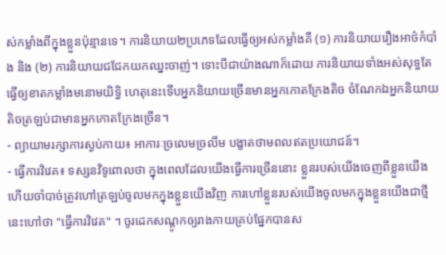ស់កម្លាំងពីក្នុងខ្លួនប៉ុន្មានទេ។ ការនិយាយ២ប្រភេទដែលធ្វើឲ្យអស់កម្លាំងគឺ (១) ការនិយាយរឿងអាថ៌កំបាំង និង (២) ការនិយាយជជែកយកឈ្នះចាញ់។ ទោះបីជាយ៉ាងណាក៏ដោយ ការនិយាយទាំងអស់សុទ្ធតែធ្វើឲ្យខាតកម្លាំងមនោមយិទ្ធិ ហេតុនេះទើបអ្នកនិយាយច្រើនមានអ្នកកោតក្រែងតិច ចំណែកឯអ្នកនិយាយតិចត្រឡប់ជាមានអ្នកកោតក្រែងច្រើន។
- ព្យាយាមរក្សាការស្ងប់កាយ៖ អាការៈច្រលេមច្រលឹម បង្ខាតថាមពលឥតប្រយោជន៍។
- ធ្វើការវិវេគ៖ ទស្សនវិទូពោលថា ក្នុងពេលដែលយើងធ្វើការច្រើននោះ ខ្លួនរបស់យើងចេញពីខ្លួនយើង ហើយចាំបាច់ត្រូវហៅត្រឡប់ចូលមកក្នុងខ្លួនយើងវិញ ការហៅខ្លួនរបស់យើងចូលមកក្នុងខ្លួនយើងជាថ្មីនេះហៅថា "ធ្វើការវិវេគ" ។ ចូរដេកសណ្តូកឲ្យរាងកាយគ្រប់ផ្នែកបានស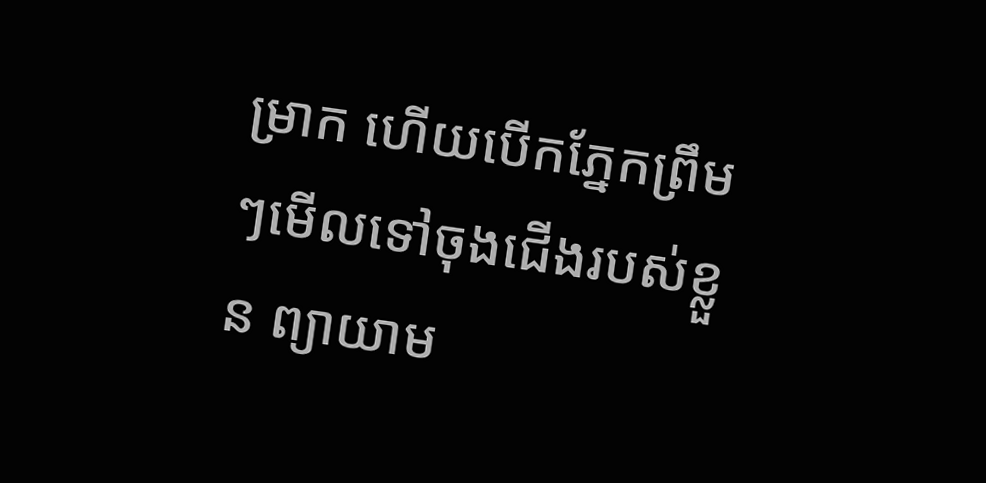ម្រាក ហើយបើកភ្នែកព្រឹមៗមើលទៅចុងជើងរបស់ខ្លួន ព្យាយាម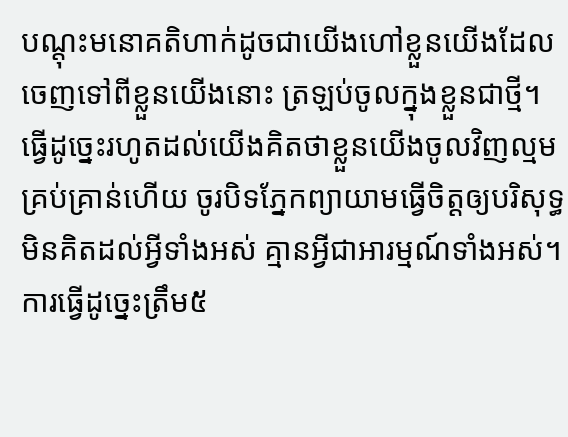បណ្តុះមនោគតិហាក់ដូចជាយើងហៅខ្លួនយើងដែលចេញទៅពីខ្លួនយើងនោះ ត្រឡប់ចូលក្នុងខ្លួនជាថ្មី។ ធ្វើដូច្នេះរហូតដល់យើងគិតថាខ្លួនយើងចូលវិញល្មមគ្រប់គ្រាន់ហើយ ចូរបិទភ្នែកព្យាយាមធ្វើចិត្តឲ្យបរិសុទ្ធ មិនគិតដល់អ្វីទាំងអស់ គ្មានអ្វីជាអារម្មណ៍ទាំងអស់។ ការធ្វើដូច្នេះត្រឹម៥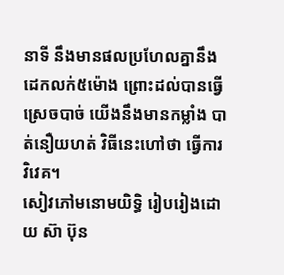នាទី នឹងមានផលប្រហែលគ្នានឹងដេកលក់៥ម៉ោង ព្រោះដល់បានធ្វើស្រេចបាច់ យើងនឹងមានកម្លាំង បាត់នឿយហត់ វិធីនេះហៅថា ធ្វើការវិវេគ។
សៀវភៅមនោមយិទ្ធិ រៀបរៀងដោយ ស៊ា ប៊ុន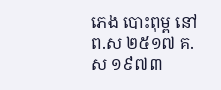ភេង បោះពុម្ព នៅព.ស ២៥១៧ គ.ស ១៩៧៣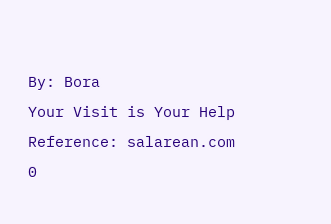By: Bora
Your Visit is Your Help
Reference: salarean.com
0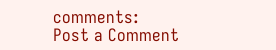comments:
Post a Comment